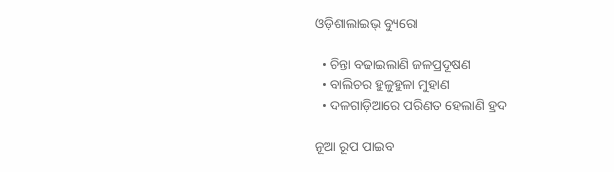ଓଡ଼ିଶାଲାଇଭ୍ ବ୍ୟୁରୋ

  • ଚିନ୍ତା ବଢାଇଲାଣି ଜଳପ୍ରଦୂଷଣ
  • ବାଲିଚର ହୁଳୁହୁଳା ମୁହାଣ
  • ଦଳଗାଡ଼ିଆରେ ପରିଣତ ହେଲାଣି ହ୍ରଦ

ନୂଆ ରୂପ ପାଇବ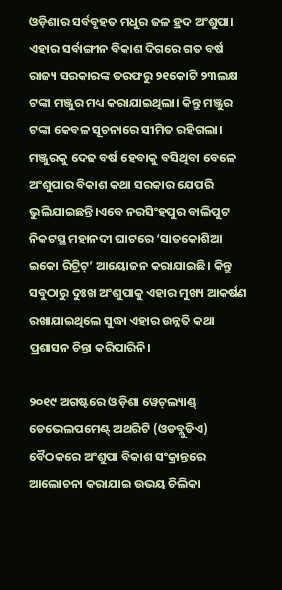ଓଡ଼ିଶାର ସର୍ବବୃହତ ମଧୁର ଜଳ ହ୍ରଦ ଅଂଶୁପା। ଏହାର ସର୍ବାଙ୍ଗୀନ ବିକାଶ ଦିଗରେ ଗତ ବର୍ଷ ରାଜ୍ୟ ସରକାରଙ୍କ ତରଫରୁ ୨୧କୋଟି ୨୩ଲକ୍ଷ ଟଙ୍କା ମଞ୍ଜୁର ମଧ୍ୟ କରାଯାଇଥିଲା। କିନ୍ତୁ ମଞ୍ଜୁର ଟଙ୍କା କେବଳ ସୂଚନାରେ ସୀମିତ ରହିଗଲା। ମଞ୍ଜୁରକୁ ଦେଢ ବର୍ଷ ହେବାକୁ ବସିଥିବା ବେଳେ ଅଂଶୁପାର ବିକାଶ କଥା ସରକାର ଯେପରି ଭୁଲିଯାଇଛନ୍ତି।ଏବେ ନରସିଂହପୁର ବାଲିପୁଟ ନିକଟସ୍ଥ ମହାନଦୀ ଘାଟରେ ‘ସାତକୋଶିଆ ଇକୋ ରିଟ୍ରିଟ୍’ ଆୟୋଜନ କରାଯାଇଛି। କିନ୍ତୁ ସବୁଠାରୁ ଦୁଃଖ ଅଂଶୁପାକୁ ଏହାର ମୁଖ୍ୟ ଆକର୍ଷଣ ରଖାଯାଇଥିଲେ ସୁଦ୍ଧା ଏହାର ଉନ୍ନତି କଥା ପ୍ରଶାସନ ଚିନ୍ତା କରିପାରିନି।

୨୦୧୯ ଅଗଷ୍ଟରେ ଓଡ଼ିଶା ୱେଟ୍‌ଲ୍ୟାଣ୍ଡ୍ ଡେଭେଲପମେଣ୍ଟ୍ ଅଥରିଟି (ଓଡବ୍ଲୁଡିଏ) ବୈଠକରେ ଅଂଶୁପା ବିକାଶ ସଂକ୍ରାନ୍ତରେ ଆଲୋଚନା କରାଯାଇ ଉଭୟ ଚିଲିକା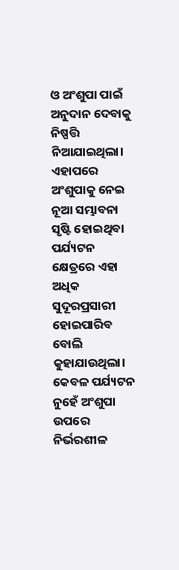ଓ ଅଂଶୁପା ପାଇଁ ଅନୁଦାନ ଦେବାକୁ ନିଷ୍ପତ୍ତି ନିଆଯାଇଥିଲା। ଏହାପରେ ଅଂଶୁପାକୁ ନେଇ ନୂଆ ସମ୍ଭାବନା ସୃଷ୍ଟି ହୋଇଥିବା ପର୍ଯ୍ୟଟନ କ୍ଷେତ୍ରରେ ଏହା ଅଧିକ ସୁଦୂରପ୍ରସାରୀ ହୋଇପାରିବ ବୋଲି କୁହାଯାଉଥିଲା। କେବଳ ପର୍ଯ୍ୟଟନ ନୁହେଁ ଅଂଶୁପା ଉପରେ ନିର୍ଭରଶୀଳ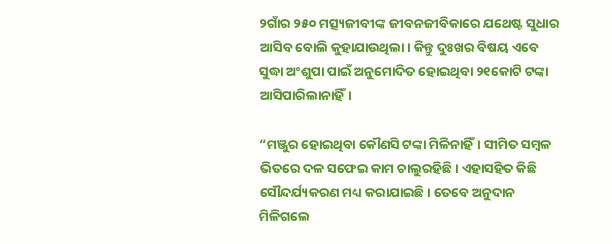୨ଗାଁର ୨୫୦ ମତ୍ସ୍ୟଜୀବୀଙ୍କ ଜୀବନଜୀବିକାରେ ଯଥେଷ୍ଟ ସୁଧାର ଆସିବ ବୋଲି କୁହାଯାଉଥିଲା। କିନ୍ତୁ ଦୁଃଖର ବିଷୟ ଏବେ ସୁଦ୍ଧା ଅଂଶୁପା ପାଇଁ ଅନୁମୋଦିତ ହୋଇଥିବା ୨୧କୋଟି ଟଙ୍କା ଆସିପାରିଲାନାହିଁ।

“ମଞ୍ଜୁର ହୋଇଥିବା କୌଣସି ଟଙ୍କା ମିଳିନାହିଁ। ସୀମିତ ସମ୍ବଳ ଭିତରେ ଦଳ ସଫେଇ କାମ ଚାଲୁରହିଛି। ଏହାସହିତ କିଛି ସୌନ୍ଦର୍ଯ୍ୟକରଣ ମଧ୍ୟ କରାଯାଇଛି। ତେବେ ଅନୁଦାନ ମିଳିଗଲେ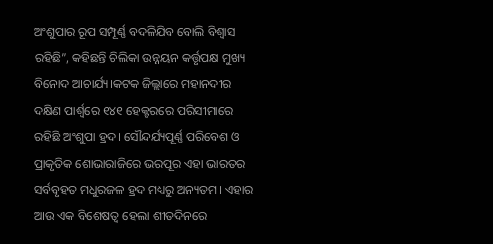ଅଂଶୁପାର ରୂପ ସମ୍ପୂର୍ଣ୍ଣ ବଦଳିଯିବ ବୋଲି ବିଶ୍ୱାସ ରହିଛି”, କହିଛନ୍ତି ଚିଲିକା ଉନ୍ନୟନ କର୍ତ୍ତୃପକ୍ଷ ମୁଖ୍ୟ ବିନୋଦ ଆଚାର୍ଯ୍ୟ।କଟକ ଜିଲ୍ଲାରେ ମହାନଦୀର ଦକ୍ଷିଣ ପାର୍ଶ୍ଵରେ ୧୪୧ ହେକ୍ଟରରେ ପରିସୀମାରେ ରହିଛି ଅଂଶୁପା ହ୍ରଦ। ସୌନ୍ଦର୍ଯ୍ୟପୂର୍ଣ୍ଣ ପରିବେଶ ଓ ପ୍ରାକୃତିକ ଶୋଭାରାଜିରେ ଭରପୂର ଏହା ଭାରତର ସର୍ବବୃହତ ମଧୁରଜଳ ହ୍ରଦ ମଧ୍ୟରୁ ଅନ୍ୟତମ। ଏହାର ଆଉ ଏକ ବିଶେଷତ୍ୱ ହେଲା ଶୀତଦିନରେ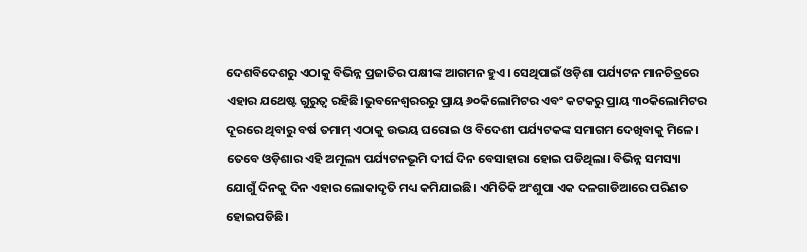ଦେଶବିଦେଶରୁ ଏଠାକୁ ବିଭିନ୍ନ ପ୍ରଜାତିର ପକ୍ଷୀଙ୍କ ଆଗମନ ହୁଏ। ସେଥିପାଇଁ ଓଡ଼ିଶା ପର୍ଯ୍ୟଟନ ମାନଚିତ୍ରରେ ଏହାର ଯଥେଷ୍ଟ ଗୁରୁତ୍ୱ ରହିଛି।ଭୁବନେଶ୍ୱରରରୁ ପ୍ରାୟ ୬୦କିଲୋମିଟର ଏବଂ କଟକରୁ ପ୍ରାୟ ୩୦କିଲୋମିଟର ଦୂରରେ ଥିବାରୁ ବର୍ଷ ତମାମ୍ ଏଠାକୁ ଉଭୟ ଘରୋଇ ଓ ବିଦେଶୀ ପର୍ଯ୍ୟଟକଙ୍କ ସମାଗମ ଦେଖିବାକୁ ମିଳେ। ତେବେ ଓଡ଼ିଶାର ଏହି ଅମୂଲ୍ୟ ପର୍ଯ୍ୟଟନଭୂମି ଦୀର୍ଘ ଦିନ ବେସାହାରା ହୋଇ ପଡିଥିଲା। ବିଭିନ୍ନ ସମସ୍ୟା ଯୋଗୁଁ ଦିନକୁ ଦିନ ଏହାର ଲୋକାଦୃତି ମଧ୍ୟ କମିଯାଇଛି। ଏମିତିକି ଅଂଶୁପା ଏକ ଦଳଗାଡିଆରେ ପରିଣତ ହୋଇପଡିଛି।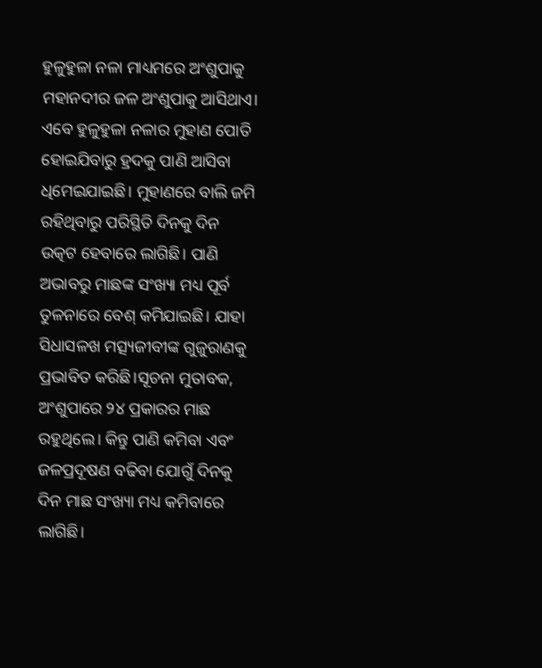ହୁଳୁହୁଳା ନଳା ମାଧ୍ୟମରେ ଅଂଶୁପାକୁ ମହାନଦୀର ଜଳ ଅଂଶୁପାକୁ ଆସିଥାଏ। ଏବେ ହୁଳୁହୁଳା ନଳାର ମୁହାଣ ପୋତି ହୋଇଯିବାରୁ ହ୍ରଦକୁ ପାଣି ଆସିବା ଧିମେଇଯାଇଛି। ମୁହାଣରେ ବାଲି ଜମି ରହିଥିବାରୁ ପରିସ୍ଥିତି ଦିନକୁ ଦିନ ଉତ୍କଟ ହେବାରେ ଲାଗିଛି। ପାଣି ଅଭାବରୁ ମାଛଙ୍କ ସଂଖ୍ୟା ମଧ୍ୟ ପୂର୍ବ ତୁଳନାରେ ବେଶ୍ କମିଯାଇଛି। ଯାହା ସିଧାସଳଖ ମତ୍ସ୍ୟଜୀବୀଙ୍କ ଗୁଜୁରାଣକୁ ପ୍ରଭାବିତ କରିଛି।ସୂଚନା ମୁତାବକ, ଅଂଶୁପାରେ ୨୪ ପ୍ରକାରର ମାଛ ରହୁଥିଲେ। କିନ୍ତୁ ପାଣି କମିବା ଏବଂ ଜଳପ୍ରଦୂଷଣ ବଢିବା ଯୋଗୁଁ ଦିନକୁ ଦିନ ମାଛ ସଂଖ୍ୟା ମଧ୍ୟ କମିବାରେ ଲାଗିଛି।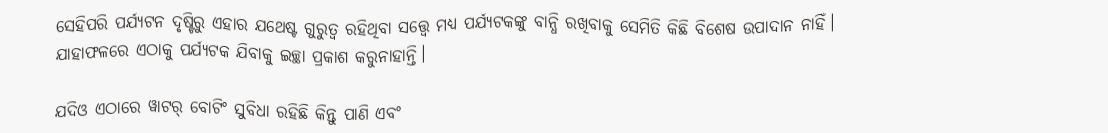ସେହିପରି ପର୍ଯ୍ୟଟନ ଦୃଷ୍ଟିରୁ ଏହାର ଯଥେଷ୍ଟ ଗୁରୁତ୍ୱ ରହିଥିବା ସତ୍ତ୍ଵେ ମଧ୍ୟ ପର୍ଯ୍ୟଟକଙ୍କୁ ବାନ୍ଧି ରଖିବାକୁ ସେମିତି କିଛି ବିଶେଷ ଉପାଦାନ ନାହିଁ। ଯାହାଫଳରେ ଏଠାକୁ ପର୍ଯ୍ୟଟକ ଯିବାକୁ ଇଚ୍ଛା ପ୍ରକାଶ କରୁନାହାନ୍ତି।

ଯଦିଓ ଏଠାରେ ୱାଟର୍ ବୋଟିଂ ସୁବିଧା ରହିଛି କିନ୍ତୁ ପାଣି ଏବଂ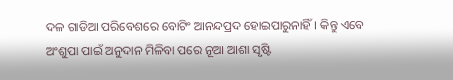ଦଳ ଗାଡିଆ ପରିବେଶରେ ବୋଟିଂ ଆନନ୍ଦପ୍ରଦ ହୋଇପାରୁନାହିଁ। କିନ୍ତୁ ଏବେ ଅଂଶୁପା ପାଇଁ ଅନୁଦାନ ମିଳିବା ପରେ ନୂଆ ଆଶା ସୃଷ୍ଟି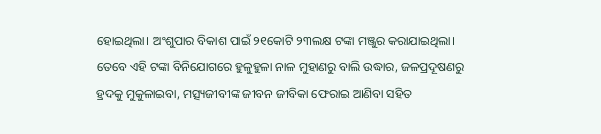ହୋଇଥିଲା। ଅଂଶୁପାର ବିକାଶ ପାଇଁ ୨୧କୋଟି ୨୩ଲକ୍ଷ ଟଙ୍କା ମଞ୍ଜୁର କରାଯାଇଥିଲା। ତେବେ ଏହି ଟଙ୍କା ବିନିଯୋଗରେ ହୁଳୁହୁଳା ନାଳ ମୁହାଣରୁ ବାଲି ଉଦ୍ଧାର, ଜଳପ୍ରଦୂଷଣରୁ ହ୍ରଦକୁ ମୁକୁଳାଇବା, ମତ୍ସ୍ୟଜୀବୀଙ୍କ ଜୀବନ ଜୀବିକା ଫେରାଇ ଆଣିବା ସହିତ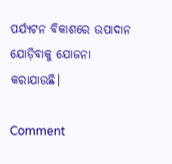ପର୍ଯ୍ୟଟନ ବିକାଶରେ ଉପାଦାନ ଯୋଡ଼ିବାକୁ ଯୋଜନା କରାଯାଉଛି।

Comment